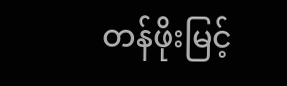တန်ဖိုးမြင့်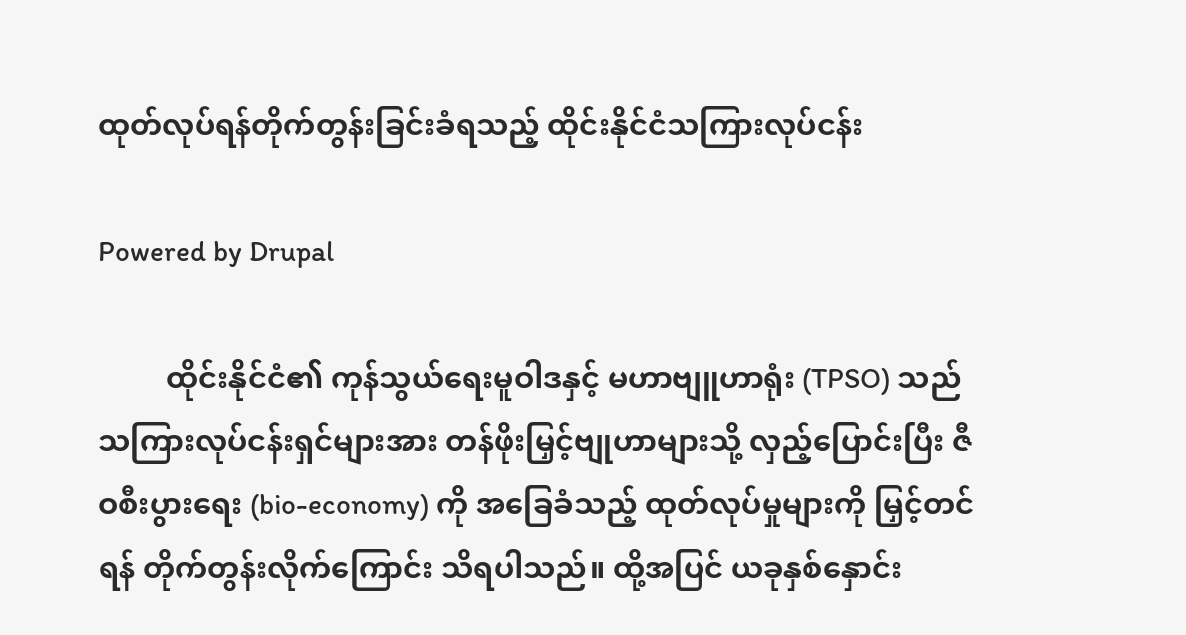ထုတ်လုပ်ရန်တိုက်တွန်းခြင်းခံရသည့် ထိုင်းနိုင်ငံသကြားလုပ်ငန်း

Powered by Drupal

         ထိုင်းနိုင်ငံ၏ ကုန်သွယ်ရေးမူဝါဒနှင့် မဟာဗျူဟာရုံး (TPSO) သည်သကြားလုပ်ငန်းရှင်များအား တန်ဖိုးမြှင့်ဗျုဟာများသို့ လှည့်ပြောင်းပြီး ဇီဝစီးပွားရေး (bio-economy) ကို အခြေခံသည့် ထုတ်လုပ်မှုများကို မြှင့်တင်ရန် တိုက်တွန်းလိုက်ကြောင်း သိရပါသည်။ ထို့အပြင် ယခုနှစ်နှောင်း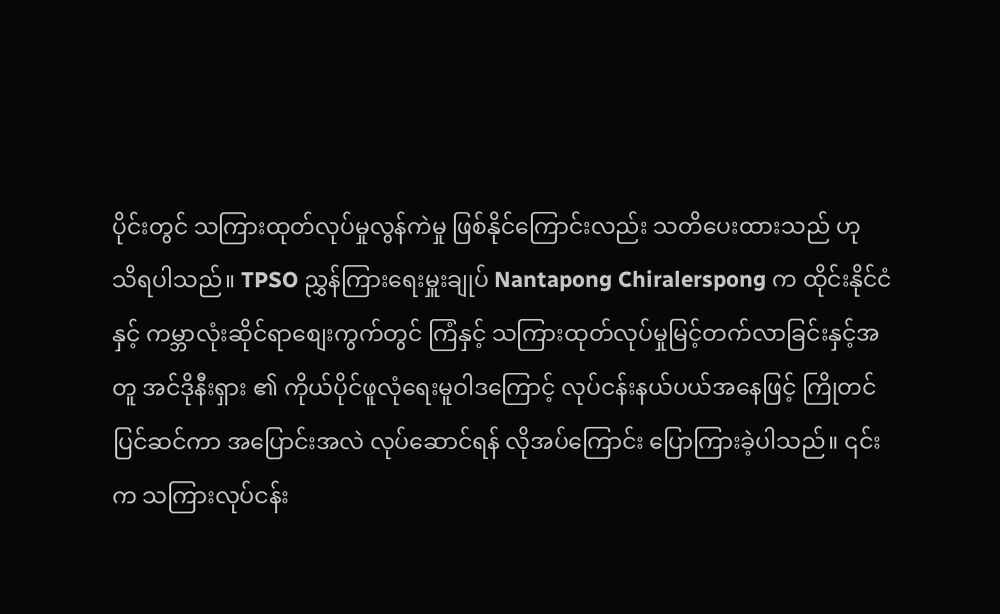ပိုင်းတွင် သကြားထုတ်လုပ်မှုလွန်ကဲမှု ဖြစ်နိုင်ကြောင်းလည်း သတိပေးထားသည် ဟု  သိရပါသည်။ TPSO ညွှန်ကြားရေးမှူးချုပ် Nantapong Chiralerspong က ထိုင်းနိုင်ငံနှင့် ကမ္ဘာလုံးဆိုင်ရာစျေးကွက်တွင် ကြံနှင့် သကြားထုတ်လုပ်မှုမြင့်တက်လာခြင်းနှင့်အတူ အင်ဒိုနီးရှား ၏ ကိုယ်ပိုင်ဖူလုံရေးမူဝါဒကြောင့် လုပ်ငန်းနယ်ပယ်အနေဖြင့် ကြိုတင်ပြင်ဆင်ကာ အပြောင်းအလဲ လုပ်ဆောင်ရန် လိုအပ်ကြောင်း ပြောကြားခဲ့ပါသည်။ ၎င်းက သကြားလုပ်ငန်း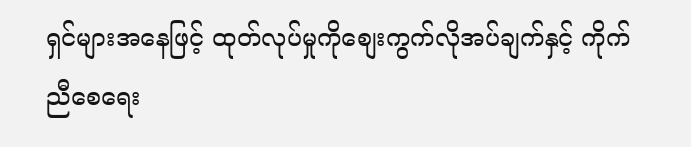ရှင်များအနေဖြင့် ထုတ်လုပ်မှုကိုစျေးကွက်လိုအပ်ချက်နှင့် ကိုက်ညီစေရေး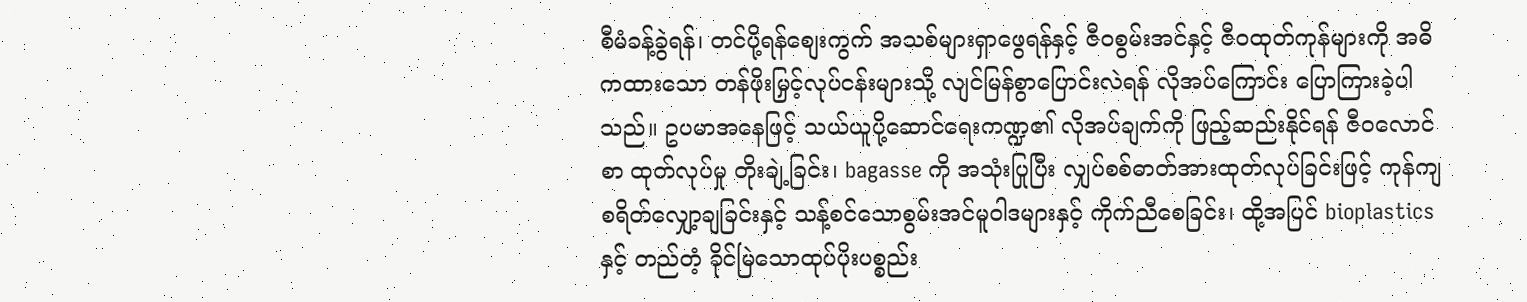စီမံခန့်ခွဲရန်၊ တင်ပို့ရန်စျေးကွက် အသစ်များရှာဖွေရန်နှင့် ဇီဝစွမ်းအင်နှင့် ဇီဝထုတ်ကုန်များကို အဓိကထားသော တန်ဖိုးမြှင့်လုပ်ငန်းများသို့ လျင်မြန်စွာပြောင်းလဲရန် လိုအပ်ကြောင်း ပြောကြားခဲ့ပါသည်။ ဥပမာအနေဖြင့် သယ်ယူပို့ဆောင်ရေးကဏ္ဍ၏ လိုအပ်ချက်ကို ဖြည့်ဆည်းနိုင်ရန် ဇီဝလောင်စာ ထုတ်လုပ်မှု တိုးချဲ့ခြင်း၊ bagasse ကို အသုံးပြုပြီး လျှပ်စစ်ဓာတ်အားထုတ်လုပ်ခြင်းဖြင့် ကုန်ကျစရိတ်လျှော့ချခြင်းနှင့် သန့်စင်သောစွမ်းအင်မူဝါဒများနှင့် ကိုက်ညီစေခြင်း၊ ထို့အပြင် bioplastics နှင့် တည်တံ့ ခိုင်မြဲသောထုပ်ပိုးပစ္စည်း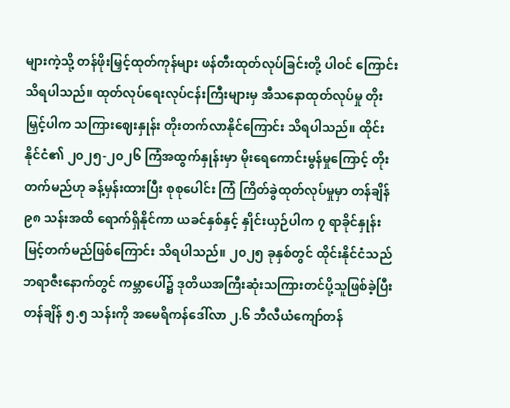များကဲ့သို့ တန်ဖိုးမြှင့်ထုတ်ကုန်များ ဖန်တီးထုတ်လုပ်ခြင်းတို့ ပါဝင် ကြောင်း သိရပါသည်။ ထုတ်လုပ်ရေးလုပ်ငန်းကြီးများမှ အီသနောထုတ်လုပ်မှု တိုးမြှင့်ပါက သကြားဈေးနှုန်း တိုးတက်လာနိုင်ကြောင်း သိရပါသည်။ ထိုင်းနိုင်ငံ၏ ၂၀၂၅-၂၀၂၆ ကြံအထွက်နှုန်းမှာ မိုးရေကောင်းမွန်မှုကြောင့် တိုးတက်မည်ဟု ခန့်မှန်းထားပြီး စုစုပေါင်း ကြံ ကြိတ်ခွဲထုတ်လုပ်မှုမှာ တန်ချိန် ၉၈ သန်းအထိ ရောက်ရှိနိုင်ကာ ယခင်နှစ်နှင့် နှိုင်းယှဉ်ပါက ၇ ရာခိုင်နှုန်း မြင့်တက်မည်ဖြစ်ကြောင်း သိရပါသည်။ ၂၀၂၅ ခုနှစ်တွင် ထိုင်းနိုင်ငံသည် ဘရာဇီးနောက်တွင် ကမ္ဘာပေါ်၌ ဒုတိယအကြီးဆုံးသကြားတင်ပို့သူဖြစ်ခဲ့ပြီး တန်ချိန် ၅.၅ သန်းကို အမေရိကန်ဒေါ်လာ ၂.၆ ဘီလီယံကျော်တန်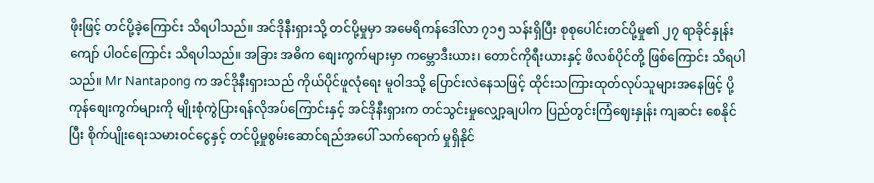ဖိုးဖြင့် တင်ပို့ခဲ့ကြောင်း သိရပါသည်။ အင်ဒိုနီးရှားသို့ တင်ပို့မှုမှာ အမေရိကန်ဒေါ်လာ ၇၁၅ သန်းရှိပြီး စုစုပေါင်းတင်ပို့မှု၏ ၂၇ ရာခိုင်နှုန်းကျော် ပါဝင်ကြောင်း သိရပါသည်။ အခြား အဓိက စျေးကွက်များမှာ ကမ္ဘောဒီးယား၊ တောင်ကိုရီးယားနှင့် ဖိလစ်ပိုင်တို့ ဖြစ်ကြောင်း သိရပါသည်။ Mr Nantapong က အင်ဒိုနီးရှားသည် ကိုယ်ပိုင်ဖူလုံရေး မူဝါဒသို့ ပြောင်းလဲနေသဖြင့် ထိုင်းသကြားထုတ်လုပ်သူများအနေဖြင့် ပို့ကုန်စျေးကွက်များကို မျိုးစုံကွဲပြားရန်လိုအပ်ကြောင်းနှင့် အင်ဒိုနီးရှားက တင်သွင်းမှုလျှော့ချပါက ပြည်တွင်းကြံဈေးနှုန်း ကျဆင်း စေနိုင်ပြီး စိုက်ပျိုးရေးသမားဝင်ငွေနှင့် တင်ပို့မှုစွမ်းဆောင်ရည်အပေါ် သက်ရောက် မှုရှိနိုင်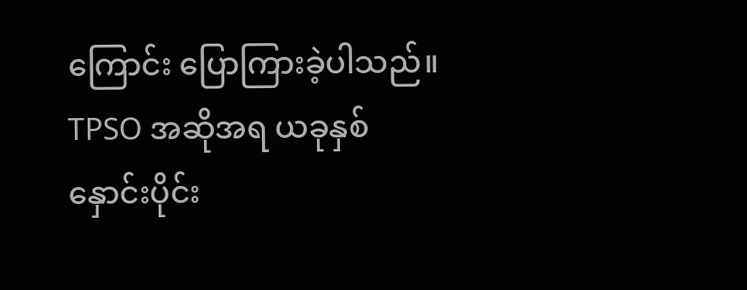ကြောင်း ပြောကြားခဲ့ပါသည်။ TPSO အဆိုအရ ယခုနှစ်နှောင်းပိုင်း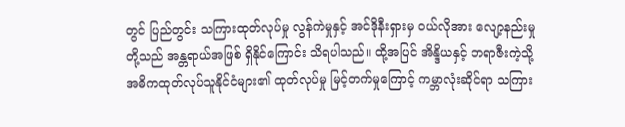တွင် ပြည်တွင်း သကြားထုတ်လုပ်မှု လွန်ကဲမှုနှင့် အင်ဒိုနီးရှားမှ ဝယ်လိုအား လျော့နည်းမှုတို့သည် အန္တရာယ်အဖြစ် ရှိနိုင်ကြောင်း သိရပါသည်။ ထို့အပြင် အိန္ဒိယနှင့် ဘရာဇီးကဲ့သို့ အဓိကထုတ်လုပ်သူနိုင်ငံများ၏ ထုတ်လုပ်မှု မြင့်တက်မှုကြောင့် ကမ္ဘာလုံးဆိုင်ရာ သကြား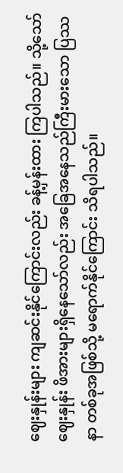ဈေးနှုန်းများ ကျဆင်းနိုင်ကြောင်းလည်း ခန့်မှန်းထား ကြပါသည်။ သို့သော်ဈေးနှုန်း ဖိအားများရှိနေသော်လည်း အခြေအနေသည်ကြီးမားသော ပြဿနာ တစ်ခုအဖြစ်သို့ မရောက်နိုင်ကြောင်း သိရပါသည်။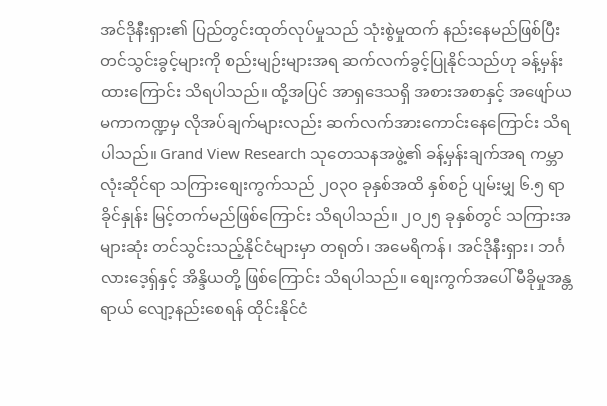အင်ဒိုနီးရှား၏ ပြည်တွင်းထုတ်လုပ်မှုသည် သုံးစွဲမှုထက် နည်းနေမည်ဖြစ်ပြီး တင်သွင်းခွင့်များကို စည်းမျဉ်းများအရ ဆက်လက်ခွင့်ပြုနိုင်သည်ဟု ခန့်မှန်းထားကြောင်း သိရပါသည်။ ထို့အပြင် အာရှဒေသရှိ အစားအစာနှင့် အဖျော်ယမကာကဏ္ဍမှ လိုအပ်ချက်များလည်း ဆက်လက်အားကောင်းနေကြောင်း သိရပါသည်။ Grand View Research သုတေသနအဖွဲ့၏ ခန့်မှန်းချက်အရ ကမ္ဘာလုံးဆိုင်ရာ သကြားစျေးကွက်သည် ၂၀၃၀ ခုနှစ်အထိ နှစ်စဉ် ပျမ်းမျှ ၆.၅ ရာခိုင်နှုန်း မြင့်တက်မည်ဖြစ်ကြောင်း သိရပါသည်။ ၂၀၂၅ ခုနှစ်တွင် သကြားအများဆုံး တင်သွင်းသည့်နိုင်ငံများမှာ တရုတ်၊ အမေရိကန်၊ အင်ဒိုနီးရှား၊ ဘင်္ဂလားဒေ့ရှ်နှင့် အိန္ဒိယတို့ ဖြစ်ကြောင်း သိရပါသည်။ စျေးကွက်အပေါ် မီခိုမှုအန္တရာယ် လျော့နည်းစေရန် ထိုင်းနိုင်ငံ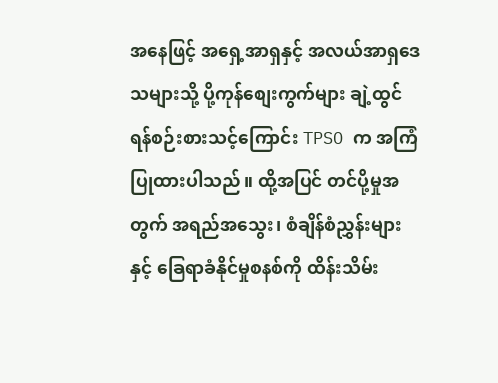အနေဖြင့် အရှေ့အာရှနှင့် အလယ်အာရှဒေသများသို့ ပို့ကုန်စျေးကွက်များ ချဲ့ထွင်ရန်စဉ်းစားသင့်ကြောင်း TPSO က အကြံပြုထားပါသည်။ ထို့အပြင် တင်ပို့မှုအတွက် အရည်အသွေး၊ စံချိန်စံညွှန်းများနှင့် ခြေရာခံနိုင်မှုစနစ်ကို ထိန်းသိမ်း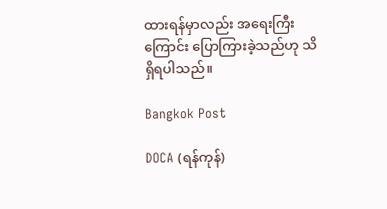ထားရန်မှာလည်း အရေးကြီးကြောင်း ပြောကြားခဲ့သည်ဟု သိရှိရပါသည်။

Bangkok Post

DOCA (ရန်ကုန်)